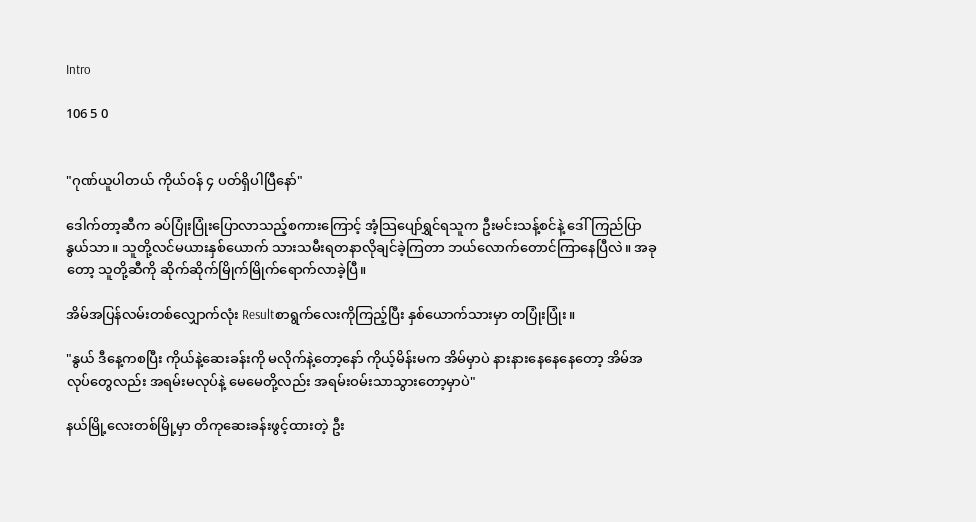Intro

106 5 0


"ဂုဏ်ယူပါတယ် ကိုယ်ဝန် ၄ ပတ်ရှိပါပြီနော်"

ဒေါက်တာ့ဆီက ခပ်ပြုံးပြုံးပြောလာသည့်စကားကြောင့် အံ့သြပျော်ရွှင်ရသူက ဦးမင်းသန့်စင်နဲ့ ဒေါ်ကြည်ပြာနွယ်သာ။ သူတို့လင်မယားနှစ်ယောက် သားသမီးရတနာလိုချင်ခဲ့ကြတာ ဘယ်လောက်တောင်ကြာနေပြီလဲ။ အခုတော့ သူတို့ဆီကို ဆိုက်ဆိုက်မြိုက်မြိုက်ရောက်လာခဲ့ပြီ။

အိမ်အပြန်လမ်းတစ်လျှောက်လုံး Resultစာရွက်လေးကိုကြည့်ပြီး နှစ်ယောက်သားမှာ တပြုံးပြုံး။

"နွယ် ဒီနေ့ကစပြီး ကိုယ်နဲ့ဆေးခန်းကို မလိုက်နဲ့တော့နော် ကိုယ့်မိန်းမက အိမ်မှာပဲ နားနားနေနေနေတော့ အိမ်အလုပ်တွေလည်း အရမ်းမလုပ်နဲ့ မေမေတို့လည်း အရမ်းဝမ်းသာသွားတော့မှာပဲ"

နယ်မြို့လေးတစ်မြို့မှာ တိကုဆေးခန်းဖွင့်ထားတဲ့ ဦး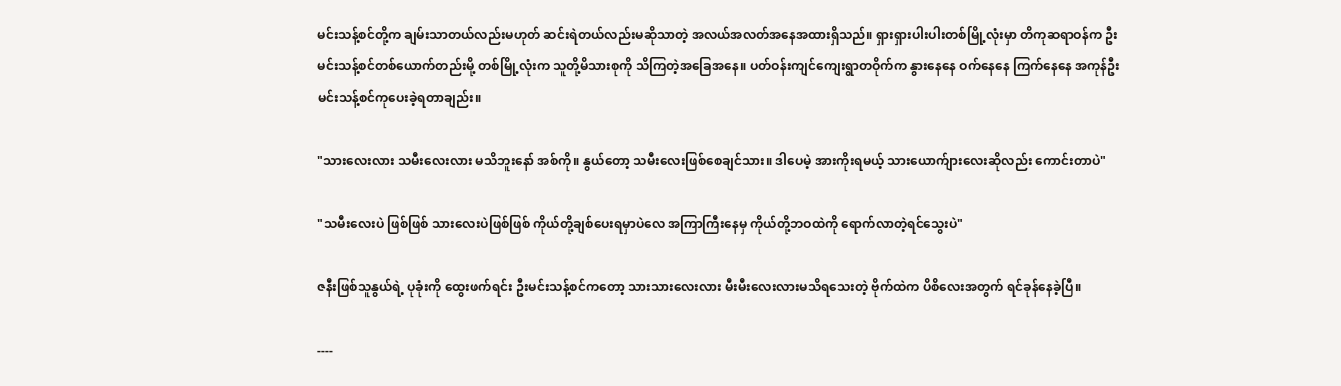မင်းသန့်စင်တို့က ချမ်းသာတယ်လည်းမဟုတ် ဆင်းရဲတယ်လည်းမဆိုသာတဲ့ အလယ်အလတ်အနေအထားရှိသည်။ ရှားရှားပါးပါးတစ်မြို့လုံးမှာ တိကုဆရာဝန်က ဦးမင်းသန့်စင်တစ်ယောက်တည်းမို့ တစ်မြို့လုံးက သူတို့မိသားစုကို သိကြတဲ့အခြေအနေ။ ပတ်ဝန်းကျင်ကျေးရွာတဝိုက်က နွားနေနေ ဝက်နေနေ ကြက်နေနေ အကုန်ဦးမင်းသန့်စင်ကုပေးခဲ့ရတာချည်း။

"သားလေးလား သမီးလေးလား မသိဘူးနော် အစ်ကို။ နွယ်တော့ သမီးလေးဖြစ်စေချင်သား။ ဒါပေမဲ့ အားကိုးရမယ့် သားယောက်ျားလေးဆိုလည်း ကောင်းတာပဲ"

"သမီးလေးပဲ ဖြစ်ဖြစ် သားလေးပဲဖြစ်ဖြစ် ကိုယ်တို့ချစ်ပေးရမှာပဲလေ အကြာကြီးနေမှ ကိုယ်တို့ဘဝထဲကို ရောက်လာတဲ့ရင်သွေးပဲ"

ဇနီးဖြစ်သူနွယ်ရဲ့ ပုခုံးကို ထွေးဖက်ရင်း ဦးမင်းသန့်စင်ကတော့ သားသားလေးလား မီးမီးလေးလားမသိရသေးတဲ့ ဗိုက်ထဲက ပိစိလေးအတွက် ရင်ခုန်နေခဲ့ပြီ။

----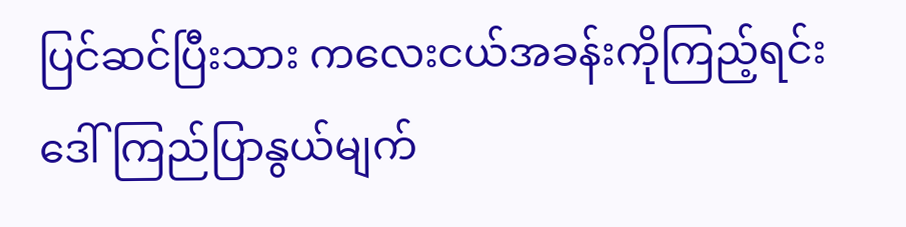ပြင်ဆင်ပြီးသား ကလေးငယ်အခန်းကိုကြည့်ရင်း ဒေါ်ကြည်ပြာနွယ်မျက်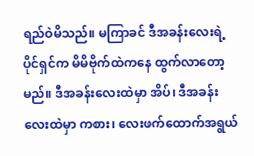ရည်ဝဲမိသည်။ မကြာခင် ဒီအခန်းလေးရဲ့ပိုင်ရှင်က မိမိဗိုက်ထဲကနေ ထွက်လာတော့မည်။ ဒီအခန်းလေးထဲမှာ အိပ်၊ ဒီအခန်းလေးထဲမှာ ကစား၊ လေးဖက်ထောက်အရွယ်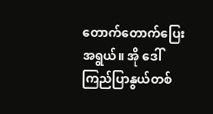တောက်တောက်ပြေးအရွယ်။ အို ဒေါ်ကြည်ပြာနွယ်တစ်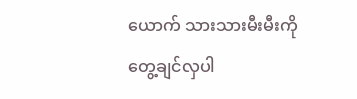ယောက် သားသားမီးမီးကို တွေ့ချင်လှပါ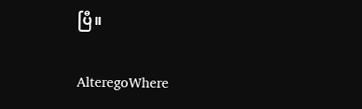ပြီ။

AlteregoWhere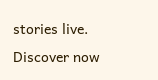stories live. Discover now